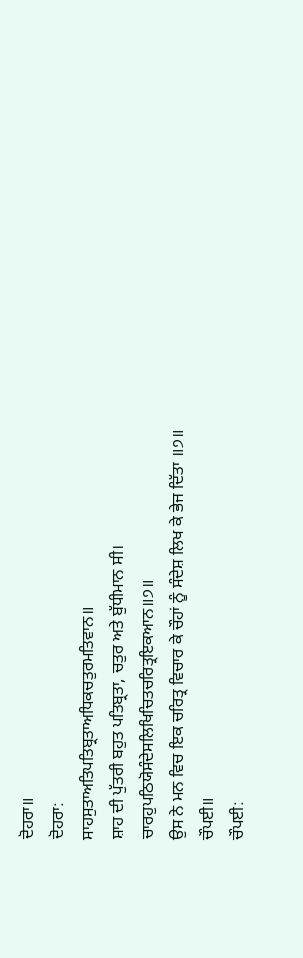ਦੋਹਰਾ॥
ਦੋਹਰਾ:
ਸਾਹਸੁਤਾਅਤਿਪਤਿਬ੍ਰਤਾਅਧਿਕਚਤੁਰਮਤਿਵਾਨ॥
ਸ਼ਾਹ ਦੀ ਪੁੱਤਰੀ ਬਹੁਤ ਪਤਿਬ੍ਰਤਾ, ਚਤੁਰ ਅਤੇ ਬੁੱਧੀਮਾਨ ਸੀ।
ਚਾਰਹੁਪਠਿਯੋਸੰਦੇਸਲਿਖਿਚਿਤਚਰਿਤ੍ਰਇਕਆਨ॥੭॥
ਉਸ ਨੇ ਮਨ ਵਿਚ ਇਕ ਚਰਿਤ੍ਰ ਵਿਚਾਰ ਕੇ ਚੌਹਾਂ ਨੂੰ ਸੰਦੇਸ਼ ਲਿਖ ਕੇ ਭੇਜ ਦਿੱਤਾ ॥੭॥
ਚੌਪਈ॥
ਚੌਪਈ: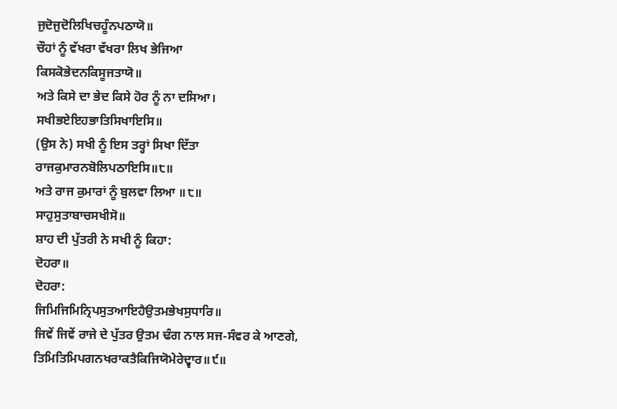ਜੁਦੋਜੁਦੋਲਿਖਿਚਹੂੰਨਪਠਾਯੋ॥
ਚੌਹਾਂ ਨੂੰ ਵੱਖਰਾ ਵੱਖਰਾ ਲਿਖ ਭੇਜਿਆ
ਕਿਸਕੋਭੇਦਨਕਿਸੂਜਤਾਯੋ॥
ਅਤੇ ਕਿਸੇ ਦਾ ਭੇਦ ਕਿਸੇ ਹੋਰ ਨੂੰ ਨਾ ਦਸਿਆ।
ਸਖੀਭਏਇਹਭਾਤਿਸਿਖਾਇਸਿ॥
(ਉਸ ਨੇ) ਸਖੀ ਨੂੰ ਇਸ ਤਰ੍ਹਾਂ ਸਿਖਾ ਦਿੱਤਾ
ਰਾਜਕੁਮਾਰਨਬੋਲਿਪਠਾਇਸਿ॥੮॥
ਅਤੇ ਰਾਜ ਕੁਮਾਰਾਂ ਨੂੰ ਬੁਲਵਾ ਲਿਆ ॥੮॥
ਸਾਹੁਸੁਤਾਬਾਚਸਖੀਸੋ॥
ਸ਼ਾਹ ਦੀ ਪੁੱਤਰੀ ਨੇ ਸਖੀ ਨੂੰ ਕਿਹਾ:
ਦੋਹਰਾ॥
ਦੋਹਰਾ:
ਜਿਮਿਜਿਮਿਨ੍ਰਿਪਸੁਤਆਇਹੈਉਤਮਭੇਖਸੁਧਾਰਿ॥
ਜਿਵੇਂ ਜਿਵੇਂ ਰਾਜੇ ਦੇ ਪੁੱਤਰ ਉਤਮ ਢੰਗ ਨਾਲ ਸਜ-ਸੰਵਰ ਕੇ ਆਣਗੇ,
ਤਿਮਿਤਿਮਿਪਗਨਖਰਾਕਤੈਕਿਜਿਯੋਮੇਰੇਦ੍ਵਾਰ॥੯॥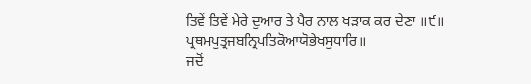ਤਿਵੇਂ ਤਿਵੇਂ ਮੇਰੇ ਦੁਆਰ ਤੇ ਪੈਰ ਨਾਲ ਖੜਾਕ ਕਰ ਦੇਣਾ ॥੯॥
ਪ੍ਰਥਮਪੁਤ੍ਰਜਬਨ੍ਰਿਪਤਿਕੋਆਯੋਭੇਖਸੁਧਾਰਿ॥
ਜਦੋਂ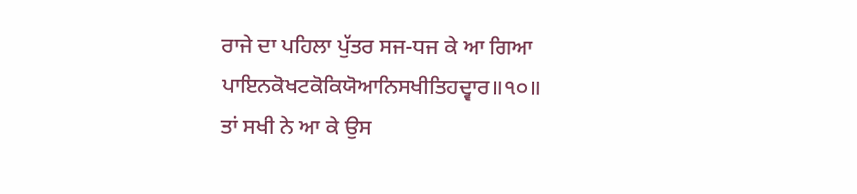ਰਾਜੇ ਦਾ ਪਹਿਲਾ ਪੁੱਤਰ ਸਜ-ਧਜ ਕੇ ਆ ਗਿਆ
ਪਾਇਨਕੋਖਟਕੋਕਿਯੋਆਨਿਸਖੀਤਿਹਦ੍ਵਾਰ॥੧੦॥
ਤਾਂ ਸਖੀ ਨੇ ਆ ਕੇ ਉਸ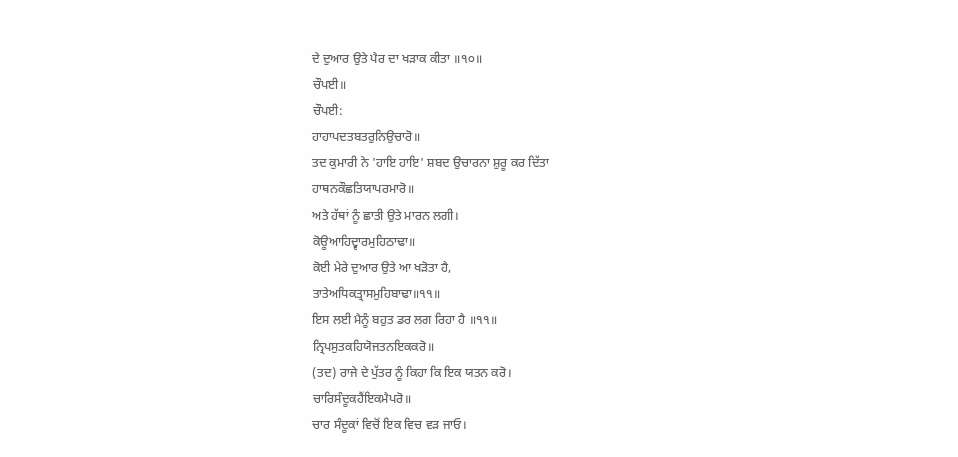ਦੇ ਦੁਆਰ ਉਤੇ ਪੈਰ ਦਾ ਖੜਾਕ ਕੀਤਾ ॥੧੦॥
ਚੌਪਈ॥
ਚੌਪਈ:
ਹਾਹਾਪਦਤਬਤਰੁਨਿਉਚਾਰੋ॥
ਤਦ ਕੁਮਾਰੀ ਨੇ 'ਹਾਇ ਹਾਇ' ਸ਼ਬਦ ਉਚਾਰਨਾ ਸ਼ੁਰੂ ਕਰ ਦਿੱਤਾ
ਹਾਥਨਕੌਛਤਿਯਾਪਰਮਾਰੋ॥
ਅਤੇ ਹੱਥਾਂ ਨੂੰ ਛਾਤੀ ਉਤੇ ਮਾਰਨ ਲਗੀ।
ਕੋਊਆਹਿਦ੍ਵਾਰਮੁਹਿਠਾਢਾ॥
ਕੋਈ ਮੇਰੇ ਦੁਆਰ ਉਤੇ ਆ ਖੜੋਤਾ ਹੈ,
ਤਾਤੇਅਧਿਕਤ੍ਰਾਸਮੁਹਿਬਾਢਾ॥੧੧॥
ਇਸ ਲਈ ਮੈਨੂੰ ਬਹੁਤ ਡਰ ਲਗ ਰਿਹਾ ਹੈ ॥੧੧॥
ਨ੍ਰਿਪਸੁਤਕਹਿਯੋਜਤਨਇਕਕਰੋ॥
(ਤਦ) ਰਾਜੇ ਦੇ ਪੁੱਤਰ ਨੂੰ ਕਿਹਾ ਕਿ ਇਕ ਯਤਨ ਕਰੋ।
ਚਾਰਿਸੰਦੂਕਹੈਂਇਕਮੈਪਰੋ॥
ਚਾਰ ਸੰਦੂਕਾਂ ਵਿਚੋਂ ਇਕ ਵਿਚ ਵੜ ਜਾਓ।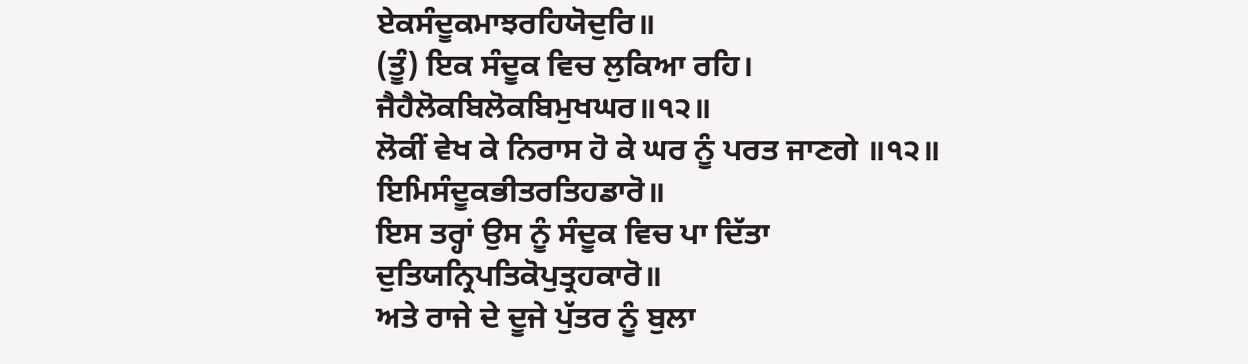ਏਕਸੰਦੂਕਮਾਝਰਹਿਯੋਦੁਰਿ॥
(ਤੂੰ) ਇਕ ਸੰਦੂਕ ਵਿਚ ਲੁਕਿਆ ਰਹਿ।
ਜੈਹੈਲੋਕਬਿਲੋਕਬਿਮੁਖਘਰ॥੧੨॥
ਲੋਕੀਂ ਵੇਖ ਕੇ ਨਿਰਾਸ ਹੋ ਕੇ ਘਰ ਨੂੰ ਪਰਤ ਜਾਣਗੇ ॥੧੨॥
ਇਮਿਸੰਦੂਕਭੀਤਰਤਿਹਡਾਰੋ॥
ਇਸ ਤਰ੍ਹਾਂ ਉਸ ਨੂੰ ਸੰਦੂਕ ਵਿਚ ਪਾ ਦਿੱਤਾ
ਦੁਤਿਯਨ੍ਰਿਪਤਿਕੋਪੁਤ੍ਰਹਕਾਰੋ॥
ਅਤੇ ਰਾਜੇ ਦੇ ਦੂਜੇ ਪੁੱਤਰ ਨੂੰ ਬੁਲਾ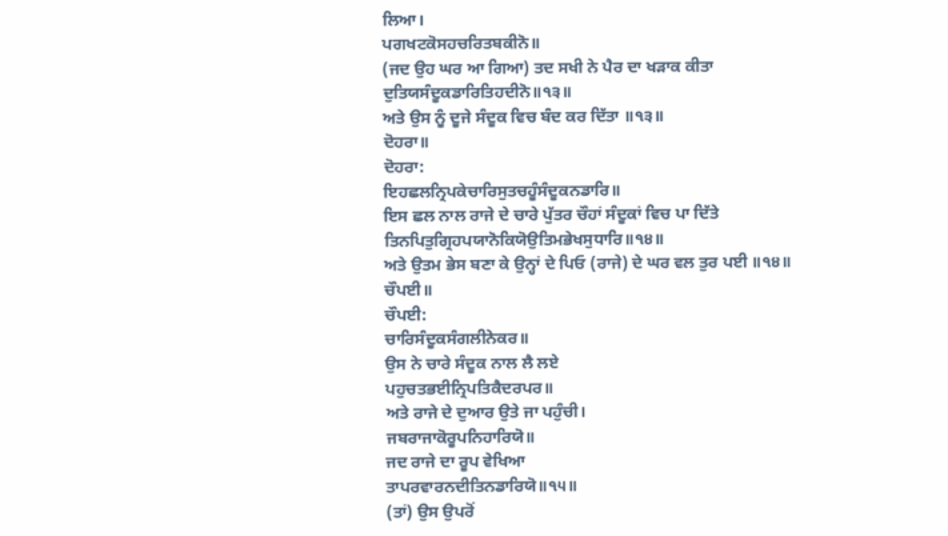ਲਿਆ।
ਪਗਖਟਕੋਸਹਚਰਿਤਬਕੀਨੋ॥
(ਜਦ ਉਹ ਘਰ ਆ ਗਿਆ) ਤਦ ਸਖੀ ਨੇ ਪੈਰ ਦਾ ਖੜਾਕ ਕੀਤਾ
ਦੁਤਿਯਸੰਦੂਕਡਾਰਿਤਿਹਦੀਨੋ॥੧੩॥
ਅਤੇ ਉਸ ਨੂੰ ਦੂਜੇ ਸੰਦੂਕ ਵਿਚ ਬੰਦ ਕਰ ਦਿੱਤਾ ॥੧੩॥
ਦੋਹਰਾ॥
ਦੋਹਰਾ:
ਇਹਛਲਨ੍ਰਿਪਕੇਚਾਰਿਸੁਤਚਹੂੰਸੰਦੂਕਨਡਾਰਿ॥
ਇਸ ਛਲ ਨਾਲ ਰਾਜੇ ਦੇ ਚਾਰੇ ਪੁੱਤਰ ਚੌਹਾਂ ਸੰਦੂਕਾਂ ਵਿਚ ਪਾ ਦਿੱਤੇ
ਤਿਨਪਿਤੁਗ੍ਰਿਹਪਯਾਨੋਕਿਯੋਉਤਿਮਭੇਖਸੁਧਾਰਿ॥੧੪॥
ਅਤੇ ਉਤਮ ਭੇਸ ਬਣਾ ਕੇ ਉਨ੍ਹਾਂ ਦੇ ਪਿਓ (ਰਾਜੇ) ਦੇ ਘਰ ਵਲ ਤੁਰ ਪਈ ॥੧੪॥
ਚੌਪਈ॥
ਚੌਪਈ:
ਚਾਰਿਸੰਦੂਕਸੰਗਲੀਨੇਕਰ॥
ਉਸ ਨੇ ਚਾਰੇ ਸੰਦੂਕ ਨਾਲ ਲੈ ਲਏ
ਪਹੁਚਤਭਈਨ੍ਰਿਪਤਿਕੈਦਰਪਰ॥
ਅਤੇ ਰਾਜੇ ਦੇ ਦੁਆਰ ਉਤੇ ਜਾ ਪਹੁੰਚੀ।
ਜਬਰਾਜਾਕੋਰੂਪਨਿਹਾਰਿਯੋ॥
ਜਦ ਰਾਜੇ ਦਾ ਰੂਪ ਵੇਖਿਆ
ਤਾਪਰਵਾਰਨਦੀਤਿਨਡਾਰਿਯੋ॥੧੫॥
(ਤਾਂ) ਉਸ ਉਪਰੋਂ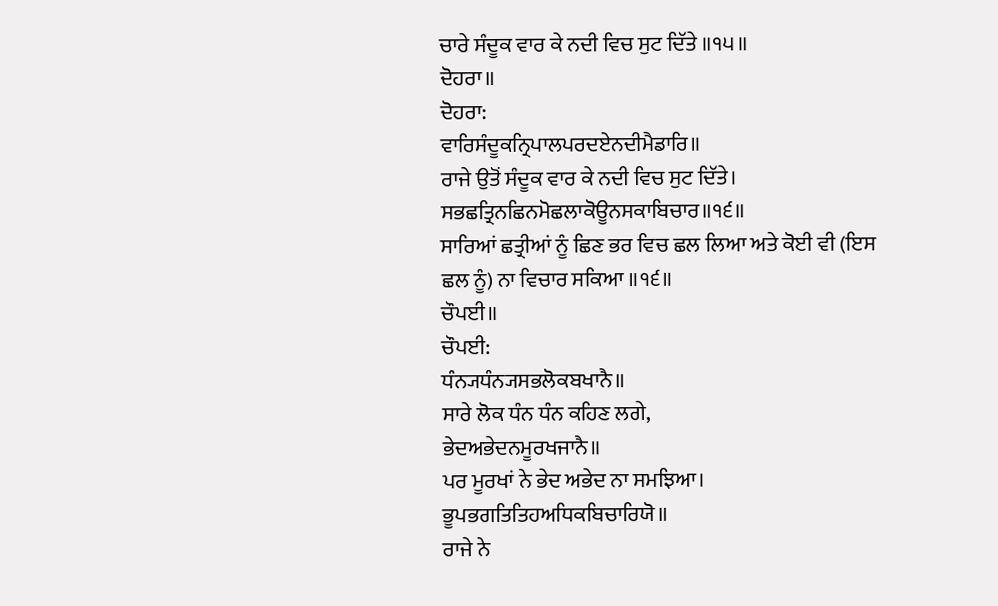ਚਾਰੇ ਸੰਦੂਕ ਵਾਰ ਕੇ ਨਦੀ ਵਿਚ ਸੁਟ ਦਿੱਤੇ ॥੧੫॥
ਦੋਹਰਾ॥
ਦੋਹਰਾ:
ਵਾਰਿਸੰਦੂਕਨ੍ਰਿਪਾਲਪਰਦਏਨਦੀਮੈਡਾਰਿ॥
ਰਾਜੇ ਉਤੋਂ ਸੰਦੂਕ ਵਾਰ ਕੇ ਨਦੀ ਵਿਚ ਸੁਟ ਦਿੱਤੇ।
ਸਭਛਤ੍ਰਿਨਛਿਨਮੋਛਲਾਕੋਊਨਸਕਾਬਿਚਾਰ॥੧੬॥
ਸਾਰਿਆਂ ਛਤ੍ਰੀਆਂ ਨੂੰ ਛਿਣ ਭਰ ਵਿਚ ਛਲ ਲਿਆ ਅਤੇ ਕੋਈ ਵੀ (ਇਸ ਛਲ ਨੂੰ) ਨਾ ਵਿਚਾਰ ਸਕਿਆ ॥੧੬॥
ਚੌਪਈ॥
ਚੌਪਈ:
ਧੰਨ੍ਯਧੰਨ੍ਯਸਭਲੋਕਬਖਾਨੈ॥
ਸਾਰੇ ਲੋਕ ਧੰਨ ਧੰਨ ਕਹਿਣ ਲਗੇ,
ਭੇਦਅਭੇਦਨਮੂਰਖਜਾਨੈ॥
ਪਰ ਮੂਰਖਾਂ ਨੇ ਭੇਦ ਅਭੇਦ ਨਾ ਸਮਝਿਆ।
ਭੂਪਭਗਤਿਤਿਹਅਧਿਕਬਿਚਾਰਿਯੋ॥
ਰਾਜੇ ਨੇ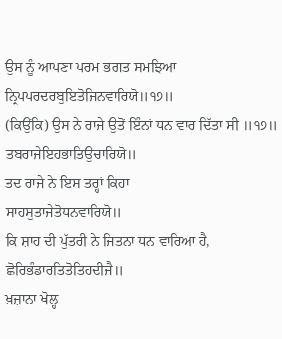ਉਸ ਨੂੰ ਆਪਣਾ ਪਰਮ ਭਗਤ ਸਮਝਿਆ
ਨ੍ਰਿਪਪਰਦਰਬੁਇਤੋਜਿਨਵਾਰਿਯੋ॥੧੭॥
(ਕਿਉਂਕਿ) ਉਸ ਨੇ ਰਾਜੇ ਉਤੋਂ ਇੰਨਾਂ ਧਨ ਵਾਰ ਦਿੱਤਾ ਸੀ ॥੧੭॥
ਤਬਰਾਜੇਇਹਭਾਤਿਉਚਾਰਿਯੋ॥
ਤਦ ਰਾਜੇ ਨੇ ਇਸ ਤਰ੍ਹਾਂ ਕਿਹਾ
ਸਾਹਸੁਤਾਜੇਤੋਧਨਵਾਰਿਯੋ॥
ਕਿ ਸ਼ਾਹ ਦੀ ਪੁੱਤਰੀ ਨੇ ਜਿਤਨਾ ਧਨ ਵਾਰਿਆ ਹੈ,
ਛੋਰਿਭੰਡਾਰਤਿਤੋਤਿਹਦੀਜੈ॥
ਖ਼ਜ਼ਾਨਾ ਖੋਲ੍ਹ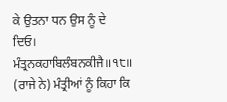ਕੇ ਉਤਨਾ ਧਨ ਉਸ ਨੂੰ ਦੇ ਦਿਓ।
ਮੰਤ੍ਰਨਕਹਾਬਿਲੰਬਨਕੀਜੈ॥੧੮॥
(ਰਾਜੇ ਨੇ) ਮੰਤ੍ਰੀਆਂ ਨੂੰ ਕਿਹਾ ਕਿ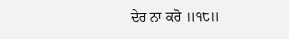ਦੇਰ ਨਾ ਕਰੋ ॥੧੮॥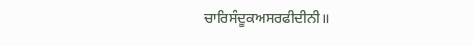ਚਾਰਿਸੰਦੂਕਅਸਰਫੀਦੀਨੀ॥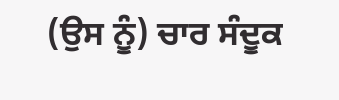(ਉਸ ਨੂੰ) ਚਾਰ ਸੰਦੂਕ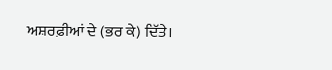ਅਸ਼ਰਫ਼ੀਆਂ ਦੇ (ਭਰ ਕੇ) ਦਿੱਤੇ।